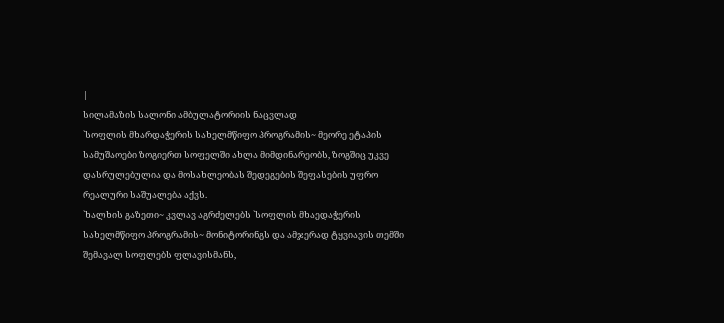|
სილამაზის სალონი ამბულატორიის ნაცვლად
`სოფლის მხარდაჭერის სახელმწიფო პროგრამის~ მეორე ეტაპის სამუშაოები ზოგიერთ სოფელში ახლა მიმდინარეობს, ზოგშიც უკვე დასრულებულია და მოსახლეობას შედეგების შეფასების უფრო რეალური საშუალება აქვს.
`ხალხის გაზეთი~ კვლავ აგრძელებს `სოფლის მხაედაჭერის სახელმწიფო პროგრამის~ მონიტორინგს და ამჯერად ტყვიავის თემში შემავალ სოფლებს ფლავისმანს,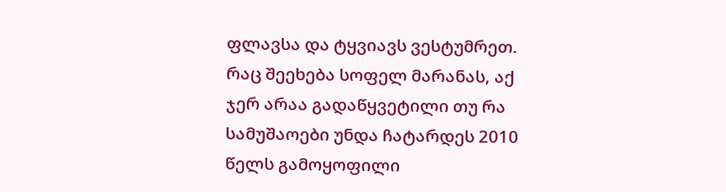ფლავსა და ტყვიავს ვესტუმრეთ. რაც შეეხება სოფელ მარანას, აქ ჯერ არაა გადაწყვეტილი თუ რა სამუშაოები უნდა ჩატარდეს 2010 წელს გამოყოფილი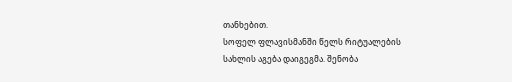თანხებით.
სოფელ ფლავისმანში წელს რიტუალების სახლის აგება დაიგეგმა. შენობა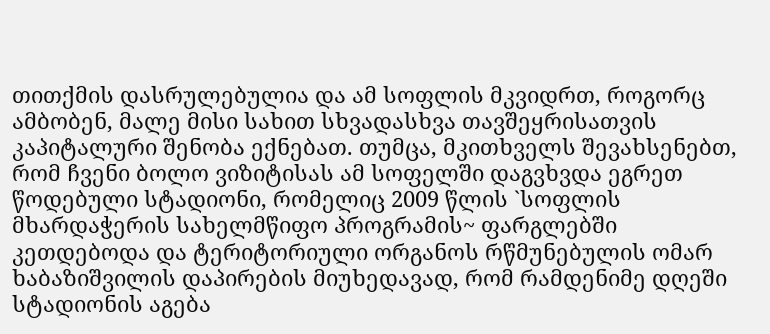თითქმის დასრულებულია და ამ სოფლის მკვიდრთ, როგორც ამბობენ, მალე მისი სახით სხვადასხვა თავშეყრისათვის კაპიტალური შენობა ექნებათ. თუმცა, მკითხველს შევახსენებთ, რომ ჩვენი ბოლო ვიზიტისას ამ სოფელში დაგვხვდა ეგრეთ წოდებული სტადიონი, რომელიც 2009 წლის `სოფლის მხარდაჭერის სახელმწიფო პროგრამის~ ფარგლებში კეთდებოდა და ტერიტორიული ორგანოს რწმუნებულის ომარ ხაბაზიშვილის დაპირების მიუხედავად, რომ რამდენიმე დღეში სტადიონის აგება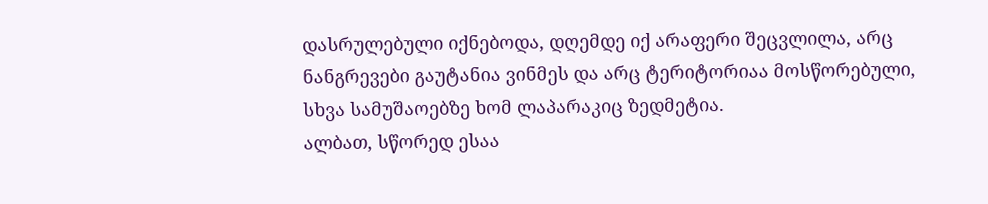დასრულებული იქნებოდა, დღემდე იქ არაფერი შეცვლილა, არც ნანგრევები გაუტანია ვინმეს და არც ტერიტორიაა მოსწორებული, სხვა სამუშაოებზე ხომ ლაპარაკიც ზედმეტია.
ალბათ, სწორედ ესაა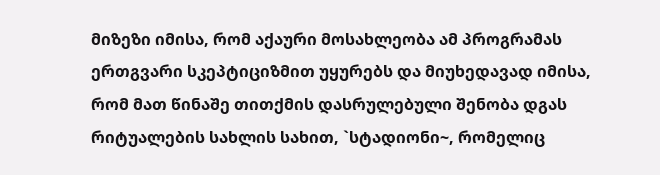მიზეზი იმისა, რომ აქაური მოსახლეობა ამ პროგრამას ერთგვარი სკეპტიციზმით უყურებს და მიუხედავად იმისა, რომ მათ წინაშე თითქმის დასრულებული შენობა დგას რიტუალების სახლის სახით, `სტადიონი~, რომელიც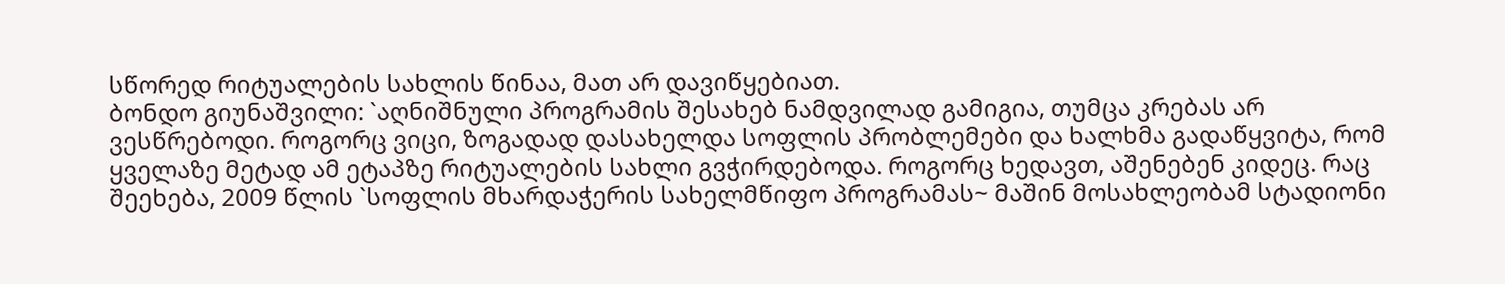სწორედ რიტუალების სახლის წინაა, მათ არ დავიწყებიათ.
ბონდო გიუნაშვილი: `აღნიშნული პროგრამის შესახებ ნამდვილად გამიგია, თუმცა კრებას არ ვესწრებოდი. როგორც ვიცი, ზოგადად დასახელდა სოფლის პრობლემები და ხალხმა გადაწყვიტა, რომ ყველაზე მეტად ამ ეტაპზე რიტუალების სახლი გვჭირდებოდა. როგორც ხედავთ, აშენებენ კიდეც. რაც შეეხება, 2009 წლის `სოფლის მხარდაჭერის სახელმწიფო პროგრამას~ მაშინ მოსახლეობამ სტადიონი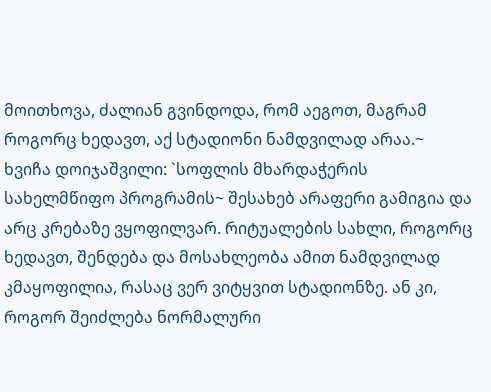მოითხოვა, ძალიან გვინდოდა, რომ აეგოთ, მაგრამ როგორც ხედავთ, აქ სტადიონი ნამდვილად არაა.~
ხვიჩა დოიჯაშვილი: `სოფლის მხარდაჭერის სახელმწიფო პროგრამის~ შესახებ არაფერი გამიგია და არც კრებაზე ვყოფილვარ. რიტუალების სახლი, როგორც ხედავთ, შენდება და მოსახლეობა ამით ნამდვილად კმაყოფილია, რასაც ვერ ვიტყვით სტადიონზე. ან კი, როგორ შეიძლება ნორმალური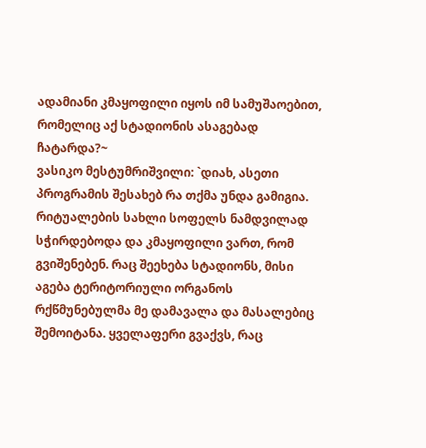ადამიანი კმაყოფილი იყოს იმ სამუშაოებით, რომელიც აქ სტადიონის ასაგებად ჩატარდა?~
ვასიკო მესტუმრიშვილი: `დიახ, ასეთი პროგრამის შესახებ რა თქმა უნდა გამიგია. რიტუალების სახლი სოფელს ნამდვილად სჭირდებოდა და კმაყოფილი ვართ, რომ გვიშენებენ. რაც შეეხება სტადიონს, მისი აგება ტერიტორიული ორგანოს რქწმუნებულმა მე დამავალა და მასალებიც შემოიტანა. ყველაფერი გვაქვს, რაც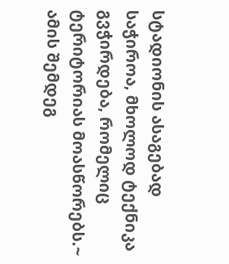სტადიონის ასაგებად საჭიროა, მხოლოდ ტექნიკა გვჭირდება, რომელიც ტერიტორიას მოასწორებს.~
ამის შემდეგ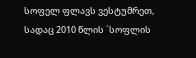სოფელ ფლავს ვესტუმრეთ, სადაც 2010 წლის `სოფლის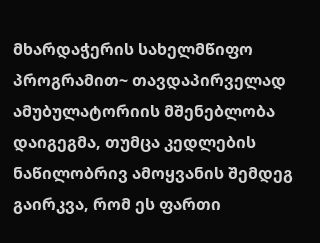მხარდაჭერის სახელმწიფო პროგრამით~ თავდაპირველად ამუბულატორიის მშენებლობა დაიგეგმა, თუმცა კედლების ნაწილობრივ ამოყვანის შემდეგ გაირკვა, რომ ეს ფართი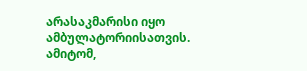არასაკმარისი იყო ამბულატორიისათვის. ამიტომ,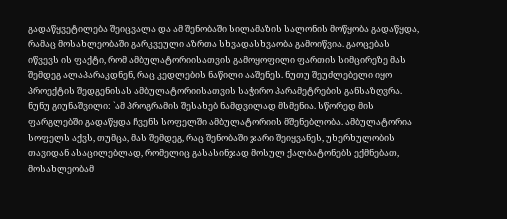გადაწყვეტილება შეიცვალა და ამ შენობაში სილამაზის სალონის მოწყობა გადაწყდა, რამაც მოსახლეობაში გარკვეული აზრთა სხვადასხვაობა გამოიწვია. გაოცებას იწვევს ის ფაქტი, რომ ამბულატორიისათვის გამოყოფილი ფართის სიმცირეზე მას შემდეგ ალაპარაკდნენ, რაც კედლების ნაწილი ააშენეს. ნუთუ შეუძლებელი იყო პროექტის შედგენისას ამბულატორიისათვის საჭირო პარამეტრების განსაზღვრა.
ნუნუ გიუნაშვილი: `ამ პროგრამის შესახებ ნამდვილად მსმენია. სწორედ მის ფარგლებში გადაწყდა ჩვენს სოფელში ამბულატორიის მშენებლობა. ამბულატორია სოფელს აქვს, თუმცა, მას შემდეგ, რაც შენობაში ჯარი შეიყვანეს, უხერხულობის თავიდან ასაცილებლად, რომელიც გასასინჯად მოსულ ქალბატონებს ექმნებათ, მოსახლეობამ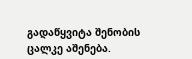გადაწყვიტა შენობის ცალკე აშენება.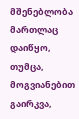მშენებლობა მართლაც დაიწყო, თუმცა, მოგვიანებით გაირკვა,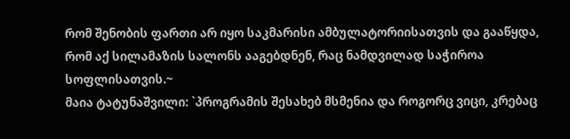რომ შენობის ფართი არ იყო საკმარისი ამბულატორიისათვის და გააწყდა, რომ აქ სილამაზის სალონს ააგებდნენ, რაც ნამდვილად საჭიროა სოფლისათვის.~
მაია ტატუნაშვილი: `პროგრამის შესახებ მსმენია და როგორც ვიცი, კრებაც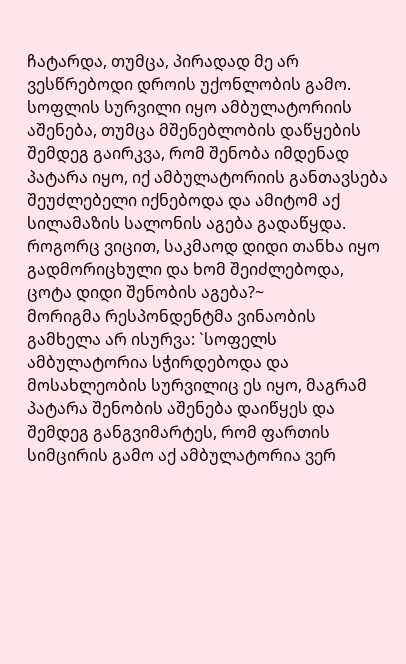ჩატარდა, თუმცა, პირადად მე არ ვესწრებოდი დროის უქონლობის გამო. სოფლის სურვილი იყო ამბულატორიის აშენება, თუმცა მშენებლობის დაწყების შემდეგ გაირკვა, რომ შენობა იმდენად პატარა იყო, იქ ამბულატორიის განთავსება შეუძლებელი იქნებოდა და ამიტომ აქ სილამაზის სალონის აგება გადაწყდა. როგორც ვიცით, საკმაოდ დიდი თანხა იყო გადმორიცხული და ხომ შეიძლებოდა, ცოტა დიდი შენობის აგება?~
მორიგმა რესპონდენტმა ვინაობის გამხელა არ ისურვა: `სოფელს ამბულატორია სჭირდებოდა და მოსახლეობის სურვილიც ეს იყო, მაგრამ პატარა შენობის აშენება დაიწყეს და შემდეგ განგვიმარტეს, რომ ფართის სიმცირის გამო აქ ამბულატორია ვერ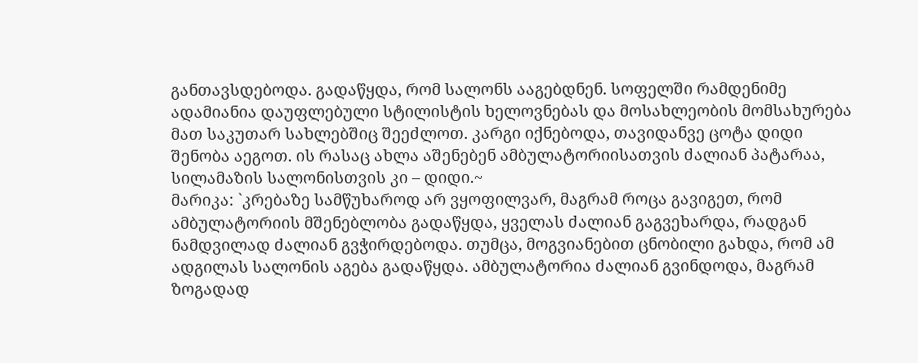განთავსდებოდა. გადაწყდა, რომ სალონს ააგებდნენ. სოფელში რამდენიმე ადამიანია დაუფლებული სტილისტის ხელოვნებას და მოსახლეობის მომსახურება მათ საკუთარ სახლებშიც შეეძლოთ. კარგი იქნებოდა, თავიდანვე ცოტა დიდი შენობა აეგოთ. ის რასაც ახლა აშენებენ ამბულატორიისათვის ძალიან პატარაა, სილამაზის სალონისთვის კი – დიდი.~
მარიკა: `კრებაზე სამწუხაროდ არ ვყოფილვარ, მაგრამ როცა გავიგეთ, რომ ამბულატორიის მშენებლობა გადაწყდა, ყველას ძალიან გაგვეხარდა, რადგან ნამდვილად ძალიან გვჭირდებოდა. თუმცა, მოგვიანებით ცნობილი გახდა, რომ ამ ადგილას სალონის აგება გადაწყდა. ამბულატორია ძალიან გვინდოდა, მაგრამ ზოგადად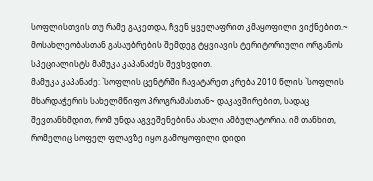სოფლისთვის თუ რამე გაკეთდა, ჩვენ ყველაფრით კმაყოფილი ვიქნებით.~
მოსახლეობასთან გასაუბრების შემდეგ ტყვიავის ტერიტორიული ორგანოს სპეციალისტს მამუკა კაპანაძეს შევხვდით.
მამუკა კაპანაძე: `სოფლის ცენტრში ჩავატარეთ კრება 2010 წლის `სოფლის მხარდაჭერის სახელმწიფო პროგრამასთან~ დაკავშირებით, სადაც შევთანხმდით, რომ უნდა აგვეშენებინა ახალი ამბულატორია. იმ თანხით, რომელიც სოფელ ფლავზე იყო გამოყოფილი დიდი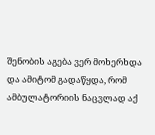შენობის აგება ვერ მოხერხდა და ამიტომ გადაწყდა, რომ ამბულატორიის ნაცვლად აქ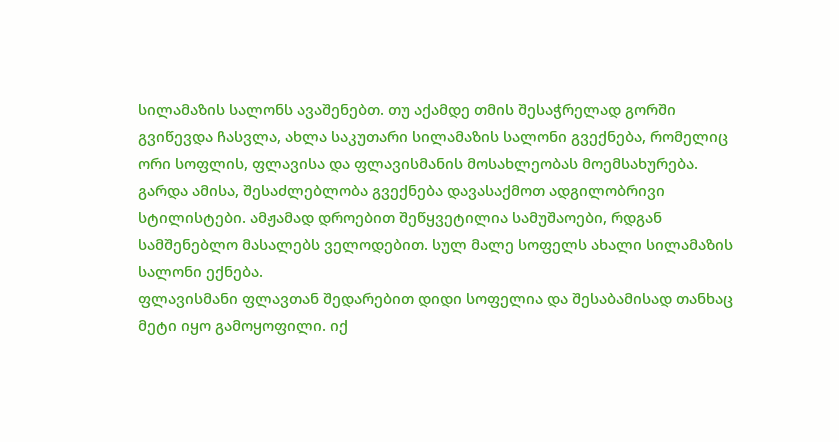სილამაზის სალონს ავაშენებთ. თუ აქამდე თმის შესაჭრელად გორში გვიწევდა ჩასვლა, ახლა საკუთარი სილამაზის სალონი გვექნება, რომელიც ორი სოფლის, ფლავისა და ფლავისმანის მოსახლეობას მოემსახურება. გარდა ამისა, შესაძლებლობა გვექნება დავასაქმოთ ადგილობრივი სტილისტები. ამჟამად დროებით შეწყვეტილია სამუშაოები, რდგან სამშენებლო მასალებს ველოდებით. სულ მალე სოფელს ახალი სილამაზის სალონი ექნება.
ფლავისმანი ფლავთან შედარებით დიდი სოფელია და შესაბამისად თანხაც მეტი იყო გამოყოფილი. იქ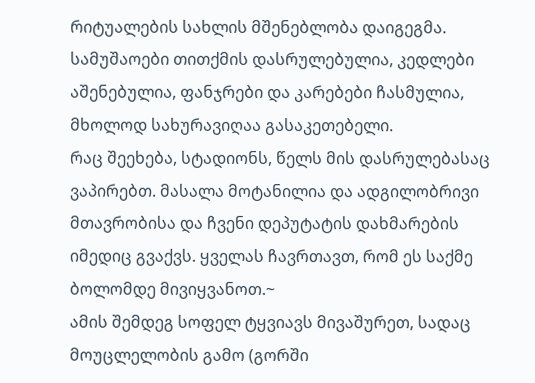რიტუალების სახლის მშენებლობა დაიგეგმა. სამუშაოები თითქმის დასრულებულია, კედლები აშენებულია, ფანჯრები და კარებები ჩასმულია, მხოლოდ სახურავიღაა გასაკეთებელი.
რაც შეეხება, სტადიონს, წელს მის დასრულებასაც ვაპირებთ. მასალა მოტანილია და ადგილობრივი მთავრობისა და ჩვენი დეპუტატის დახმარების იმედიც გვაქვს. ყველას ჩავრთავთ, რომ ეს საქმე ბოლომდე მივიყვანოთ.~
ამის შემდეგ სოფელ ტყვიავს მივაშურეთ, სადაც მოუცლელობის გამო (გორში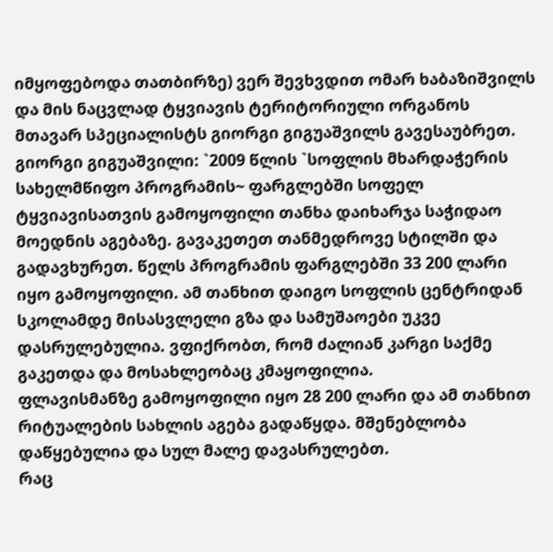იმყოფებოდა თათბირზე) ვერ შევხვდით ომარ ხაბაზიშვილს და მის ნაცვლად ტყვიავის ტერიტორიული ორგანოს მთავარ სპეციალისტს გიორგი გიგუაშვილს გავესაუბრეთ.
გიორგი გიგუაშვილი: `2009 წლის `სოფლის მხარდაჭერის სახელმწიფო პროგრამის~ ფარგლებში სოფელ ტყვიავისათვის გამოყოფილი თანხა დაიხარჯა საჭიდაო მოედნის აგებაზე. გავაკეთეთ თანმედროვე სტილში და გადავხურეთ. წელს პროგრამის ფარგლებში 33 200 ლარი იყო გამოყოფილი. ამ თანხით დაიგო სოფლის ცენტრიდან სკოლამდე მისასვლელი გზა და სამუშაოები უკვე დასრულებულია. ვფიქრობთ, რომ ძალიან კარგი საქმე გაკეთდა და მოსახლეობაც კმაყოფილია.
ფლავისმანზე გამოყოფილი იყო 28 200 ლარი და ამ თანხით რიტუალების სახლის აგება გადაწყდა. მშენებლობა დაწყებულია და სულ მალე დავასრულებთ.
რაც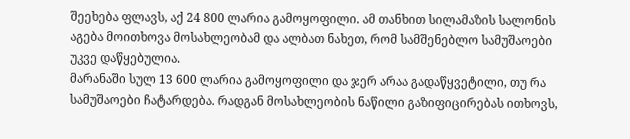შეეხება ფლავს, აქ 24 800 ლარია გამოყოფილი. ამ თანხით სილამაზის სალონის აგება მოითხოვა მოსახლეობამ და ალბათ ნახეთ, რომ სამშენებლო სამუშაოები უკვე დაწყებულია.
მარანაში სულ 13 600 ლარია გამოყოფილი და ჯერ არაა გადაწყვეტილი, თუ რა სამუშაოები ჩატარდება. რადგან მოსახლეობის ნაწილი გაზიფიცირებას ითხოვს,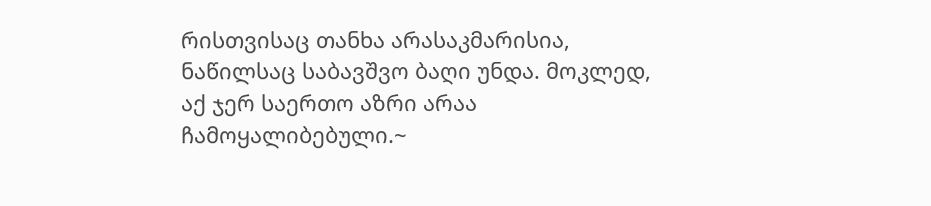რისთვისაც თანხა არასაკმარისია, ნაწილსაც საბავშვო ბაღი უნდა. მოკლედ, აქ ჯერ საერთო აზრი არაა ჩამოყალიბებული.~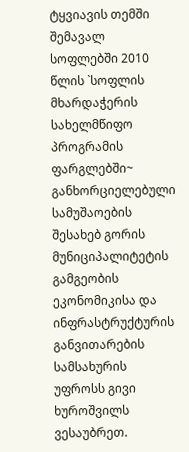ტყვიავის თემში შემავალ სოფლებში 2010 წლის `სოფლის მხარდაჭერის სახელმწიფო პროგრამის ფარგლებში~ განხორციელებული სამუშაოების შესახებ გორის მუნიციპალიტეტის გამგეობის ეკონომიკისა და ინფრასტრუქტურის განვითარების სამსახურის უფროსს გივი ხუროშვილს ვესაუბრეთ.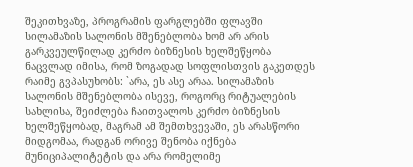შეკითხვაზე, პროგრამის ფარგლებში ფლავში სილამაზის სალონის მშენებლობა ხომ არ არის გარკვეულწილად კერძო ბიზნესის ხელშეწყობა ნაცვლად იმისა, რომ ზოგადად სოფლისთვის გაკეთდეს რაიმე გვპასუხობს: `არა, ეს ასე არაა. სილამაზის სალონის მშენებლობა ისევე, როგორც რიტუალების სახლისა, შეიძლება ჩაითვალოს კერძო ბიზნესის ხელშეწყობად, მაგრამ ამ შემთხვევაში, ეს არასწორი მიდგომაა, რადგან ორივე შენობა იქნება მუნიციპალიტეტის და არა რომელიმე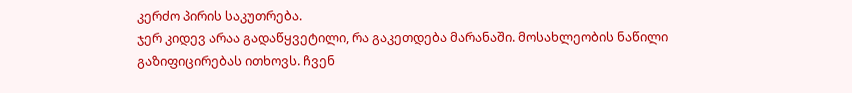კერძო პირის საკუთრება.
ჯერ კიდევ არაა გადაწყვეტილი, რა გაკეთდება მარანაში. მოსახლეობის ნაწილი გაზიფიცირებას ითხოვს. ჩვენ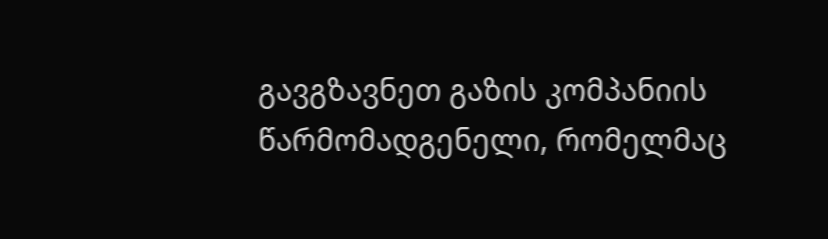გავგზავნეთ გაზის კომპანიის წარმომადგენელი, რომელმაც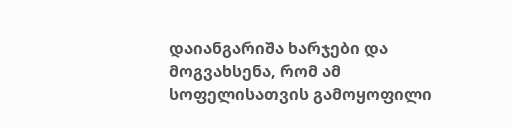დაიანგარიშა ხარჯები და მოგვახსენა, რომ ამ სოფელისათვის გამოყოფილი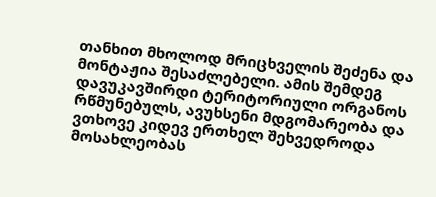თანხით მხოლოდ მრიცხველის შეძენა და მონტაჟია შესაძლებელი. ამის შემდეგ დავუკავშირდი ტერიტორიული ორგანოს რწმუნებულს, ავუხსენი მდგომარეობა და ვთხოვე კიდევ ერთხელ შეხვედროდა მოსახლეობას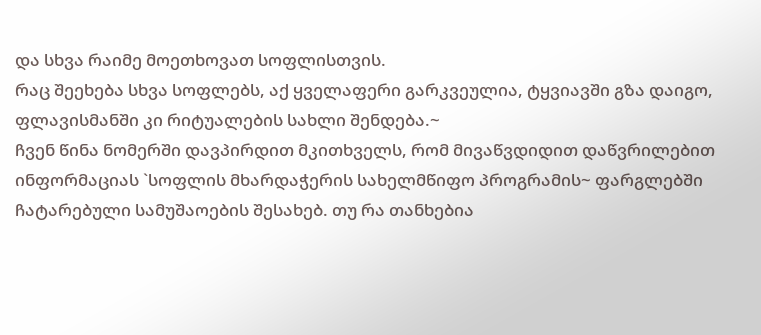და სხვა რაიმე მოეთხოვათ სოფლისთვის.
რაც შეეხება სხვა სოფლებს, აქ ყველაფერი გარკვეულია, ტყვიავში გზა დაიგო, ფლავისმანში კი რიტუალების სახლი შენდება.~
ჩვენ წინა ნომერში დავპირდით მკითხველს, რომ მივაწვდიდით დაწვრილებით ინფორმაციას `სოფლის მხარდაჭერის სახელმწიფო პროგრამის~ ფარგლებში ჩატარებული სამუშაოების შესახებ. თუ რა თანხებია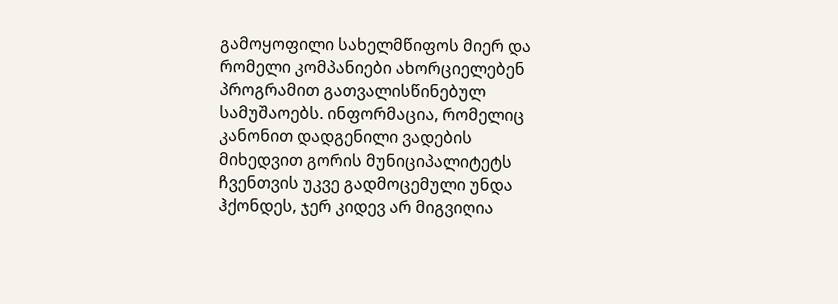გამოყოფილი სახელმწიფოს მიერ და რომელი კომპანიები ახორციელებენ პროგრამით გათვალისწინებულ სამუშაოებს. ინფორმაცია, რომელიც კანონით დადგენილი ვადების მიხედვით გორის მუნიციპალიტეტს ჩვენთვის უკვე გადმოცემული უნდა ჰქონდეს, ჯერ კიდევ არ მიგვიღია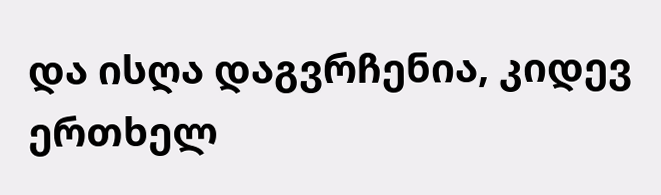და ისღა დაგვრჩენია, კიდევ ერთხელ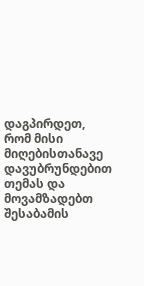დაგპირდეთ, რომ მისი მიღებისთანავე დავუბრუნდებით თემას და მოვამზადებთ შესაბამის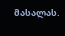მასალას.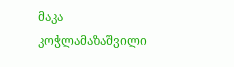მაკა კოჭლამაზაშვილი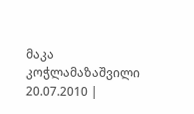მაკა კოჭლამაზაშვილი
20.07.2010 |